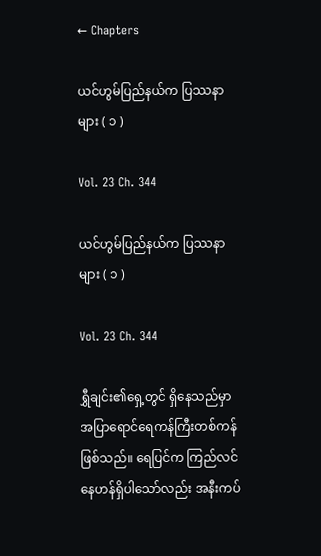← Chapters

ယင်ဟွမ်ပြည်နယ်က ပြဿနာများ ( ၁ )

Vol. 23 Ch. 344

ယင်ဟွမ်ပြည်နယ်က ပြဿနာများ ( ၁ )

Vol. 23 Ch. 344

ရွှီချင်း၏ရှေ့တွင် ရှိနေသည်မှာ အပြာရောင်ရေကန်ကြီးတစ်ကန်ဖြစ်သည်။ ရေပြင်က ကြည်လင်နေဟန်ရှိပါသော်လည်း အနီးကပ်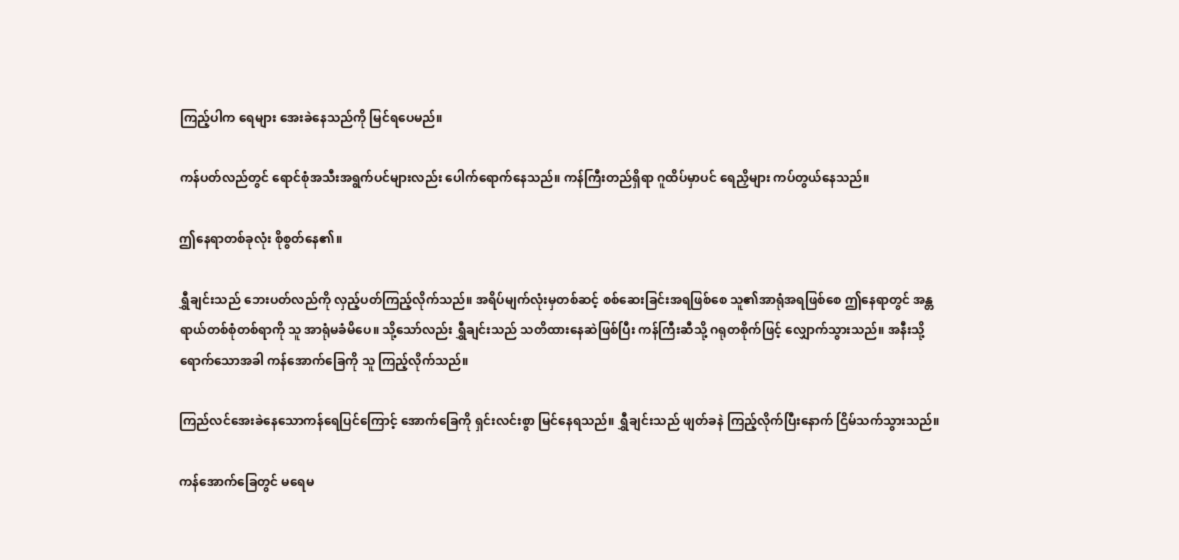ကြည့်ပါက ရေများ အေးခဲနေသည်ကို မြင်ရပေမည်။

ကန်ပတ်လည်တွင် ရောင်စုံအသီးအရွက်ပင်များလည်း ပေါက်ရောက်နေသည်။ ကန်ကြီးတည်ရှိရာ ဂူထိပ်မှာပင် ရေညှိများ ကပ်တွယ်နေသည်။

ဤနေရာတစ်ခုလုံး စိုစွတ်နေ၏။

ရွှီချင်းသည် ဘေးပတ်လည်ကို လှည့်ပတ်ကြည့်လိုက်သည်။ အရိပ်မျက်လုံးမှတစ်ဆင့် စစ်ဆေးခြင်းအရဖြစ်စေ သူ၏အာရုံအရဖြစ်စေ ဤနေရာတွင် အန္တရာယ်တစ်စုံတစ်ရာကို သူ အာရုံမခံမိပေ။ သို့သော်လည်း ရွှီချင်းသည် သတိထားနေဆဲဖြစ်ပြီး ကန်ကြီးဆီသို့ ဂရုတစိုက်ဖြင့် လျှောက်သွားသည်။ အနီးသို့ ရောက်သောအခါ ကန်အောက်ခြေကို သူ ကြည့်လိုက်သည်။

ကြည်လင်အေးခဲနေသောကန်ရေပြင်ကြောင့် အောက်ခြေကို ရှင်းလင်းစွာ မြင်နေရသည်။ ရွှီချင်းသည် ဖျတ်ခနဲ ကြည့်လိုက်ပြီးနောက် ငြိမ်သက်သွားသည်။

ကန်အောက်ခြေတွင် မရေမ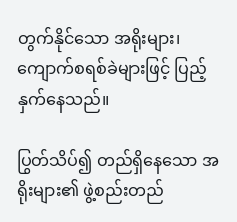တွက်နိုင်သော အရိုးများ၊ ကျောက်စရစ်ခဲများဖြင့် ပြည့်နှက်နေသည်။

ပြွတ်သိပ်၍ တည်ရှိနေသော အရိုးများ၏ ဖွဲ့စည်းတည်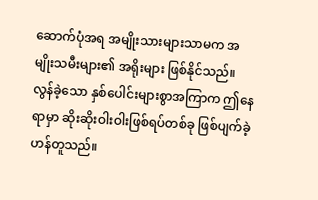ဆောက်ပုံအရ အမျိုးသားများသာမက အမျိုးသမီးများ၏ အရိုးများ ဖြစ်နိုင်သည်။ လွန်ခဲ့သော နှစ်ပေါင်းများစွာအကြာက ဤနေရာမှာ ဆိုးဆိုးဝါးဝါးဖြစ်ရပ်တစ်ခု ဖြစ်ပျက်ခဲ့ဟန်တူသည်။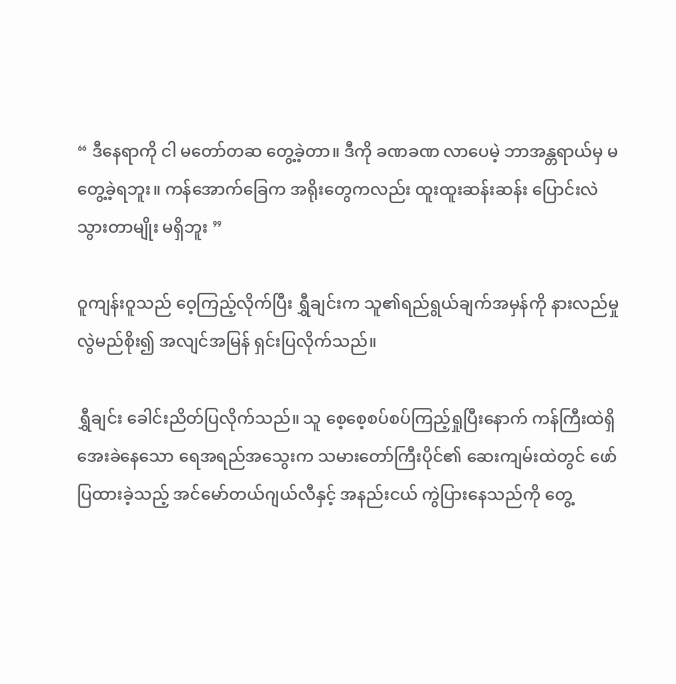“ ဒီနေရာကို ငါ မတော်တဆ တွေ့ခဲ့တာ။ ဒီကို ခဏခဏ လာပေမဲ့ ဘာအန္တရာယ်မှ မတွေ့ခဲ့ရဘူး။ ကန်အောက်ခြေက အရိုးတွေကလည်း ထူးထူးဆန်းဆန်း ပြောင်းလဲသွားတာမျိုး မရှိဘူး ”

ဝူကျန်းဝူသည် ဝေ့ကြည့်လိုက်ပြီး ရွှီချင်းက သူ၏ရည်ရွယ်ချက်အမှန်ကို နားလည်မှုလွဲမည်စိုး၍ အလျင်အမြန် ရှင်းပြလိုက်သည်။

ရွှီချင်း ခေါင်းညိတ်ပြလိုက်သည်။ သူ စေ့စေ့စပ်စပ်ကြည့်ရှုပြီးနောက် ကန်ကြီးထဲရှိ အေးခဲနေသော ရေအရည်အသွေးက သမားတော်ကြီးပိုင်၏ ဆေးကျမ်းထဲတွင် ဖော်ပြထားခဲ့သည့် အင်မော်တယ်ဂျယ်လီနှင့် အနည်းငယ် ကွဲပြားနေသည်ကို တွေ့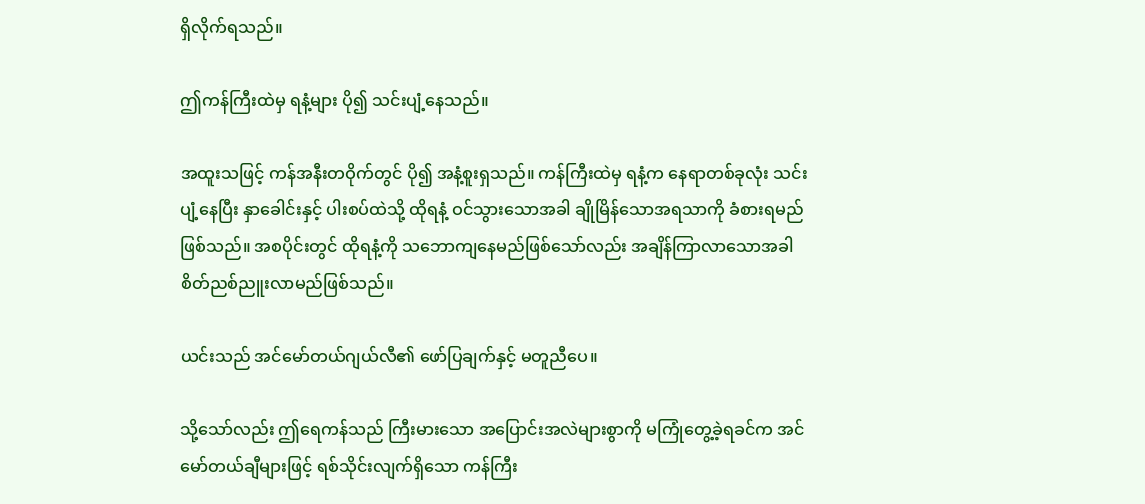ရှိလိုက်ရသည်။

ဤကန်ကြီးထဲမှ ရနံ့များ ပို၍ သင်းပျံ့နေသည်။

အထူးသဖြင့် ကန်အနီးတဝိုက်တွင် ပို၍ အနံ့စူးရှသည်။ ကန်ကြီးထဲမှ ရနံ့က နေရာတစ်ခုလုံး သင်းပျံ့နေပြီး နှာခေါင်းနှင့် ပါးစပ်ထဲသို့ ထိုရနံ့ ဝင်သွားသောအခါ ချိုမြိန်သောအရသာကို ခံစားရမည် ဖြစ်သည်။ အစပိုင်းတွင် ထိုရနံ့ကို သဘောကျနေမည်ဖြစ်သော်လည်း အချိန်ကြာလာသောအခါ စိတ်ညစ်ညူးလာမည်ဖြစ်သည်။

ယင်းသည် အင်မော်တယ်ဂျယ်လီ၏ ဖော်ပြချက်နှင့် မတူညီပေ။

သို့သော်လည်း ဤရေကန်သည် ကြီးမားသော အပြောင်းအလဲများစွာကို မကြုံတွေ့ခဲ့ရခင်က အင်မော်တယ်ချီများဖြင့် ရစ်သိုင်းလျက်ရှိသော ကန်ကြီး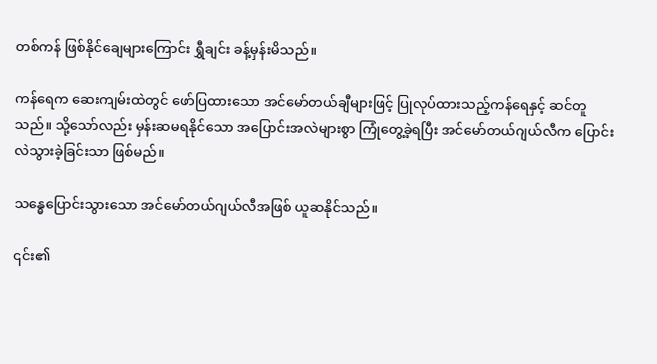တစ်ကန် ဖြစ်နိုင်ချေများကြောင်း ရွှီချင်း ခန့်မှန်းမိသည်။

ကန်ရေက ဆေးကျမ်းထဲတွင် ဖော်ပြထားသော အင်မော်တယ်ချီများဖြင့် ပြုလုပ်ထားသည့်ကန်ရေနှင့် ဆင်တူသည်။ သို့သော်လည်း မှန်းဆမရနိုင်သော အပြောင်းအလဲများစွာ ကြုံတွေ့ခဲ့ရပြီး အင်မော်တယ်ဂျယ်လီက ပြောင်းလဲသွားခဲ့ခြင်းသာ ဖြစ်မည်။

သန္ဓေပြောင်းသွားသော အင်မော်တယ်ဂျယ်လီအဖြစ် ယူဆနိုင်သည်။

၎င်း၏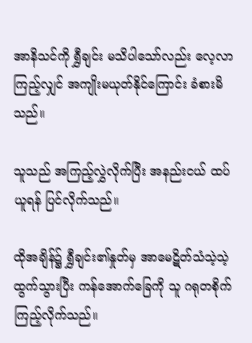အာနိသင်ကို ရွှီချင်း မသိပါသော်လည်း လေ့လာကြည့်လျှင် အကျိုးမယုတ်နိုင်ကြောင်း ခံစားမိသည်။

သူသည် အကြည့်လွှဲလိုက်ပြီး အနည်းငယ် ထပ်ယူရန် ပြင်လိုက်သည်။

ထိုအချိန်၌ ရွှီချင်း၏နှုတ်မှ အာမေဋိတ်သံသဲ့သဲ့ ထွက်သွားပြီး ကန်အောက်ခြေကို သူ ဂရုတစိုက် ကြည့်လိုက်သည်။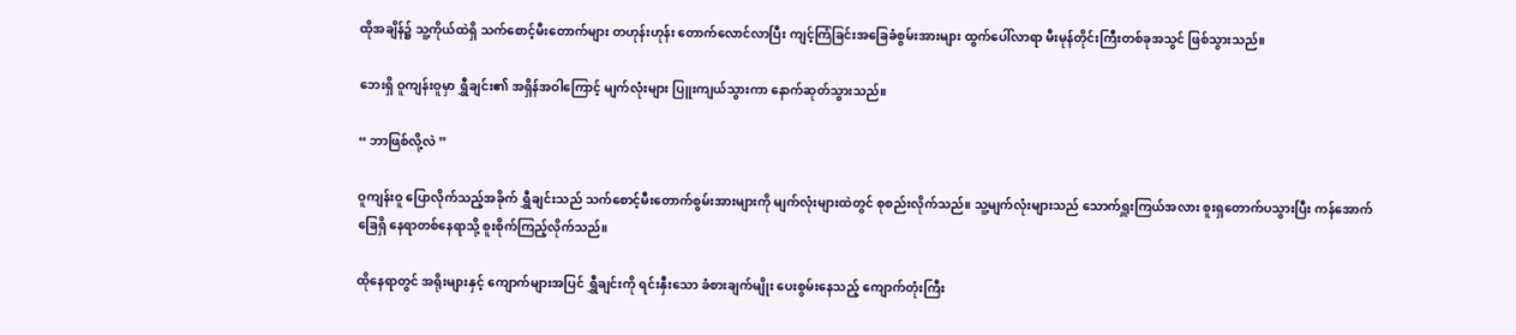ထိုအချိန်၌ သူ့ကိုယ်ထဲရှိ သက်စောင့်မီးတောက်များ တဟုန်းဟုန်း တောက်လောင်လာပြီး ကျင့်ကြံခြင်းအခြေခံစွမ်းအားများ ထွက်ပေါ်လာရာ မီးမုန်တိုင်းကြီးတစ်ခုအသွင် ဖြစ်သွားသည်။

ဘေးရှိ ဝူကျန်းဝူမှာ ရွှီချင်း၏ အရှိန်အဝါကြောင့် မျက်လုံးများ ပြူးကျယ်သွားကာ နောက်ဆုတ်သွားသည်။

“ ဘာဖြစ်လို့လဲ ”

ဝူကျန်းဝူ ပြောလိုက်သည့်အခိုက် ရွှီချင်းသည် သက်စောင့်မီးတောက်စွမ်းအားများကို မျက်လုံးများထဲတွင် စုစည်းလိုက်သည်။ သူ့မျက်လုံးများသည် သောက်ရှူးကြယ်အလား စူးရှတောက်ပသွားပြီး ကန်အောက်ခြေရှိ နေရာတစ်နေရာသို့ စူးစိုက်ကြည့်လိုက်သည်။

ထိုနေရာတွင် အရိုးများနှင့် ကျောက်များအပြင် ရွှီချင်းကို ရင်းနှီးသော ခံစားချက်မျိုး ပေးစွမ်းနေသည့် ကျောက်တုံးကြီး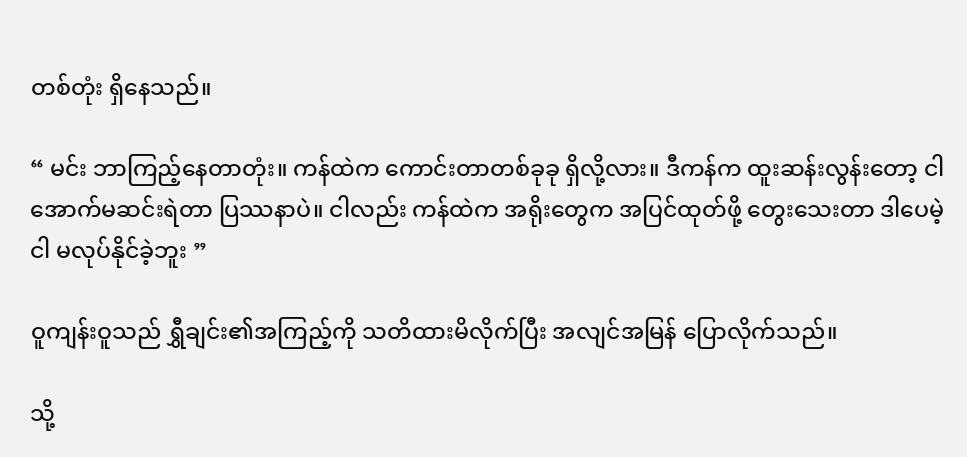တစ်တုံး ရှိနေသည်။

“ မင်း ဘာကြည့်နေတာတုံး။ ကန်ထဲက ကောင်းတာတစ်ခုခု ရှိလို့လား။ ဒီကန်က ထူးဆန်းလွန်းတော့ ငါ အောက်မဆင်းရဲတာ ပြဿနာပဲ။ ငါလည်း ကန်ထဲက အရိုးတွေက အပြင်ထုတ်ဖို့ တွေးသေးတာ ဒါပေမဲ့ ငါ မလုပ်နိုင်ခဲ့ဘူး ”

ဝူကျန်းဝူသည် ရွှီချင်း၏အကြည့်ကို သတိထားမိလိုက်ပြီး အလျင်အမြန် ပြောလိုက်သည်။

သို့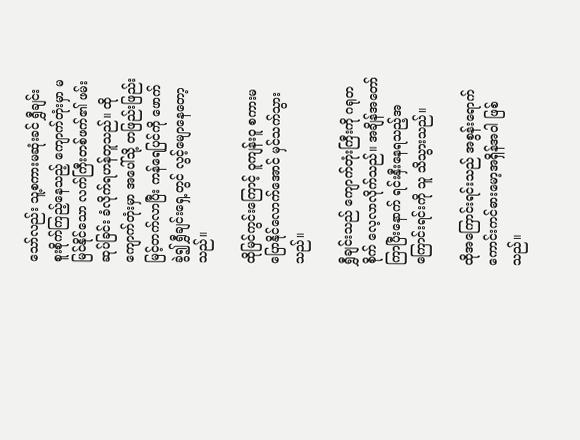သော်လည်း သူ့စကားမဆုံးခင် ရွှီချင်း စူးစိုက်ကြည့်နေသည့် ကျောက်တုံးမှာ မမြင်နိုင်သော လက်ကြီးတစ်ဖက်၏ ဖမ်းဆုပ်ခြင်း ခံလိုက်ရဟန်တူသည်။ ထိုကျောက်တုံးမှာ အပေါ်သို့ တဖြည်းဖြည်း မြင့်တက်လာပြီး ကန်ရေပြင်ကို ဖောက်ခွဲ၍ ရွှီချင်းရှေ့တွင် လွင့်မျောနေတော့သည်။

ထိုမြင်ကွင်းကြောင့် ဝူကျန်းဝူ စကားမပြောနိုင်လောက်အောင် မှင်သက်သွားသည်။

ရွှီချင်းသည် ကျောက်တုံးကြီးကို ဂရုတစိုက် လေ့လာလိုက်သည်။ အချိန်အတော်ကြာပြီးနောက် ရင်းနှီးနေရသည့်အကြောင်းရင်းကို သူ သိသွားသည်။

ထိုအကြောင်းရင်းသည် အစွန်းရောက်ကောင်းကင်ဓားမော့အရှိန်အဝါ ဖြစ်သည်။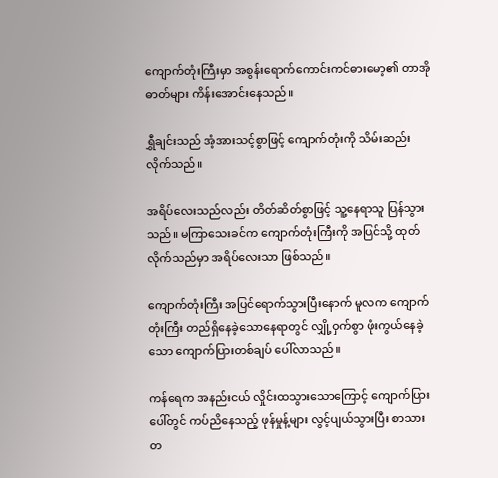ကျောက်တုံးကြီးမှာ အစွန်းရောက်ကောင်းကင်ဓားမော့၏ တာအိုဓာတ်များ ကိန်းအောင်းနေသည်။

ရွှီချင်းသည် အံ့အားသင့်စွာဖြင့် ကျောက်တုံးကို သိမ်းဆည်းလိုက်သည်။

အရိပ်လေးသည်လည်း တိတ်ဆိတ်စွာဖြင့် သူ့နေရာသူ ပြန်သွားသည်။ မကြာသေးခင်က ကျောက်တုံးကြီးကို အပြင်သို့ ထုတ်လိုက်သည်မှာ အရိပ်လေးသာ ဖြစ်သည်။

ကျောက်တုံးကြီး အပြင်ရောက်သွားပြီးနောက် မူလက ကျောက်တုံးကြီး တည်ရှိနေခဲ့သောနေရာတွင် လျှို့ဝှက်စွာ ဖုံးကွယ်နေခဲ့သော ကျောက်ပြားတစ်ချပ် ပေါ်လာသည်။

ကန်ရေက အနည်းငယ် လှိုင်းထသွားသောကြောင့် ကျောက်ပြားပေါ်တွင် ကပ်ညိနေသည့် ဖုန်မှုန့်များ လွင့်ပျယ်သွားပြီး စာသားတ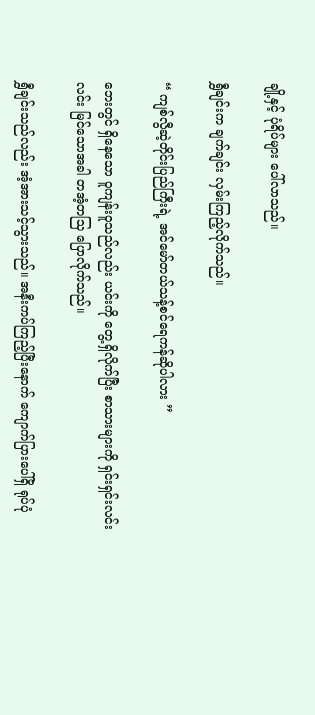ချို့နှင့် ပုံရိပ်များ ပေါ်လာသည်။

ရွှီချင်းက ချက်ချင်း လှမ်းကြည့်လိုက်သည်။

“ ကျစ်လွီဆဲ့တိုင်းပြည်ကြီးရဲ့ အင်မော်တယ်သန့်စင်ရေကန်ဆိုပါလား ”

ဘေးတွင် ရှိနေသော ဝူကျန်းဝူသည်လည်း ယင်းကို တွေ့ရှိလိုက်ပြီး စာသားများကို ရှင်းရှင်းလင်းလင်း မြင်သောအခါ တအံ့တသြ ပြောလိုက်သည်။

ရွှီချင်းသည်လည်း အံ့အားသင့်သွားသည်။ အနီးကပ်ကြည့်ပြီးနောက် ကျောက်ပြားပေါ်ရှိ ရုပ်ပုံ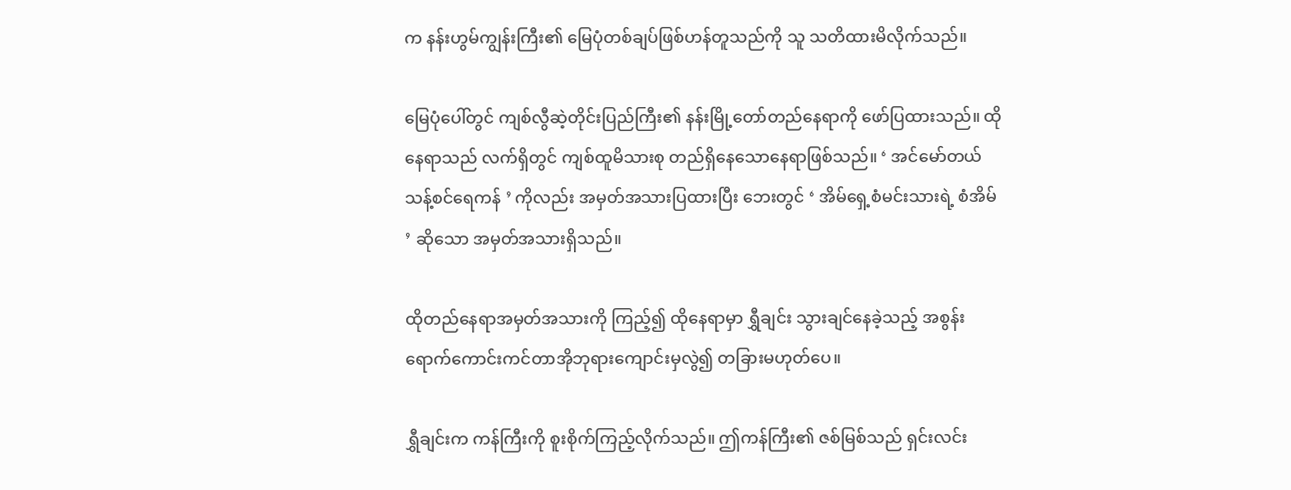က နန်းဟွမ်ကျွန်းကြီး၏ မြေပုံတစ်ချပ်ဖြစ်ဟန်တူသည်ကို သူ သတိထားမိလိုက်သည်။

မြေပုံပေါ်တွင် ကျစ်လွီဆဲ့တိုင်းပြည်ကြီး၏ နန်းမြို့တော်တည်နေရာကို ဖော်ပြထားသည်။ ထိုနေရာသည် လက်ရှိတွင် ကျစ်ထူမိသားစု တည်ရှိနေသောနေရာဖြစ်သည်။ ‘ အင်မော်တယ်သန့်စင်ရေကန် ’ ကိုလည်း အမှတ်အသားပြထားပြီး ဘေးတွင် ‘ အိမ်ရှေ့စံမင်းသားရဲ့ စံအိမ် ’ ဆိုသော အမှတ်အသားရှိသည်။

ထိုတည်နေရာအမှတ်အသားကို ကြည့်၍ ထိုနေရာမှာ ရွှီချင်း သွားချင်နေခဲ့သည့် အစွန်းရောက်ကောင်းကင်တာအိုဘုရားကျောင်းမှလွဲ၍ တခြားမဟုတ်ပေ။

ရွှီချင်းက ကန်ကြီးကို စူးစိုက်ကြည့်လိုက်သည်။ ဤကန်ကြီး၏ ဇစ်မြစ်သည် ရှင်းလင်း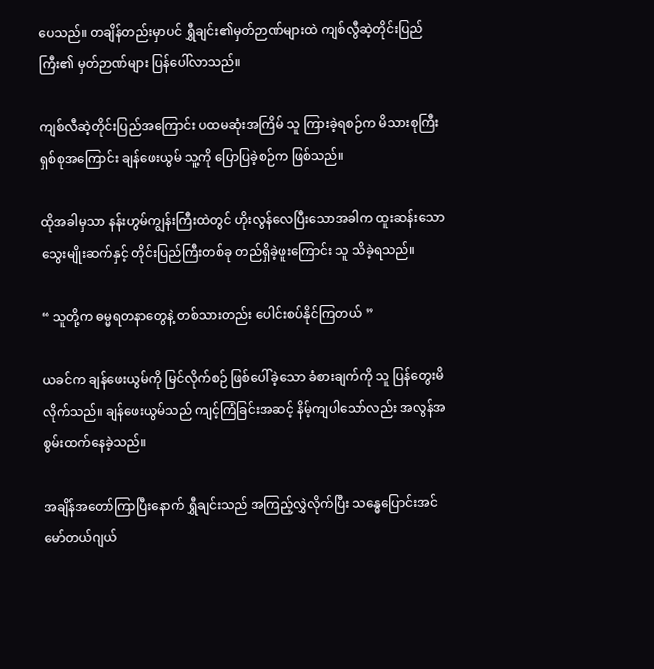ပေသည်။ တချိန်တည်းမှာပင် ရွှီချင်း၏မှတ်ဉာဏ်များထဲ ကျစ်လွီဆဲ့တိုင်းပြည်ကြီး၏ မှတ်ဉာဏ်များ ပြန်ပေါ်လာသည်။

ကျစ်လီဆဲ့တိုင်းပြည်အကြောင်း ပထမဆုံးအကြိမ် သူ ကြားခဲ့ရစဉ်က မိသားစုကြီးရှစ်စုအကြောင်း ချန်ဖေးယွမ် သူ့ကို ပြောပြခဲ့စဉ်က ဖြစ်သည်။

ထိုအခါမှသာ နန်းဟွမ်ကျွန်းကြီးထဲတွင် ဟိုးလွန်လေပြီးသောအခါက ထူးဆန်းသော သွေးမျိုးဆက်နှင့် တိုင်းပြည်ကြီးတစ်ခု တည်ရှိခဲ့ဖူးကြောင်း သူ သိခဲ့ရသည်။

“ သူတို့က ဓမ္မရတနာတွေနဲ့ တစ်သားတည်း ပေါင်းစပ်နိုင်ကြတယ် ”

ယခင်က ချန်ဖေးယွမ်ကို မြင်လိုက်စဉ် ဖြစ်ပေါ်ခဲ့သော ခံစားချက်ကို သူ ပြန်တွေးမိလိုက်သည်။ ချန်ဖေးယွမ်သည် ကျင့်ကြံခြင်းအဆင့် နိမ့်ကျပါသော်လည်း အလွန်အစွမ်းထက်နေခဲ့သည်။

အချိန်အတော်ကြာပြီးနောက် ရွှီချင်းသည် အကြည့်လွှဲလိုက်ပြီး သန္ဓေပြောင်းအင်မော်တယ်ဂျယ်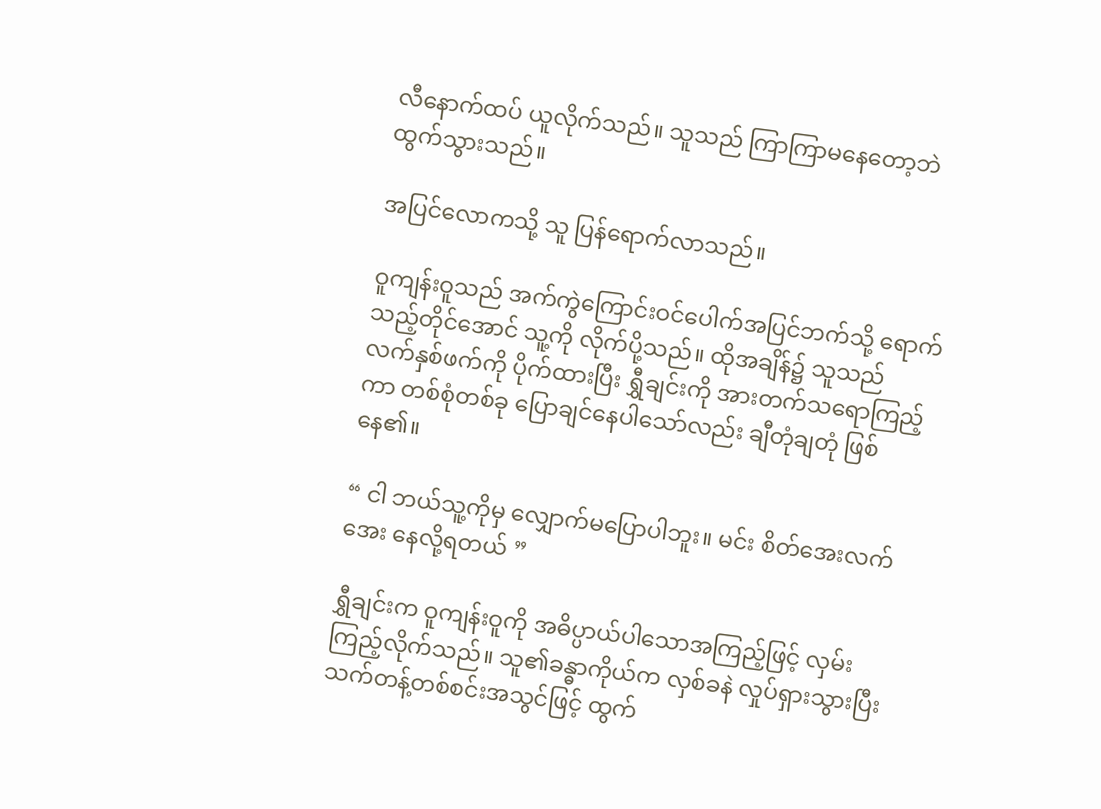လီနောက်ထပ် ယူလိုက်သည်။ သူသည် ကြာကြာမနေတော့ဘဲ ထွက်သွားသည်။

အပြင်လောကသို့ သူ ပြန်ရောက်လာသည်။

ဝူကျန်းဝူသည် အက်ကွဲကြောင်းဝင်ပေါက်အပြင်ဘက်သို့ ရောက်သည့်တိုင်အောင် သူ့ကို လိုက်ပို့သည်။ ထိုအချိန်၌ သူသည် လက်နှစ်ဖက်ကို ပိုက်ထားပြီး ရွှီချင်းကို အားတက်သရောကြည့်ကာ တစ်စုံတစ်ခု ပြောချင်နေပါသော်လည်း ချီတုံချတုံ ဖြစ်နေ၏။

“ ငါ ဘယ်သူ့ကိုမှ လျှောက်မပြောပါဘူး။ မင်း စိတ်အေးလက်အေး နေလို့ရတယ် ”

ရွှီချင်းက ဝူကျန်းဝူကို အဓိပ္ပာယ်ပါသောအကြည့်ဖြင့် လှမ်းကြည့်လိုက်သည်။ သူ၏ခန္ဓာကိုယ်က လှစ်ခနဲ လှုပ်ရှားသွားပြီး သက်တန့်တစ်စင်းအသွင်ဖြင့် ထွက်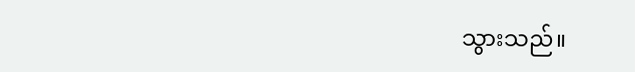သွားသည်။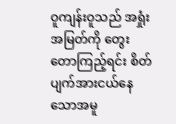ဝူကျန်းဝူသည် အရှုံးအမြတ်ကို တွေးတောကြည့်ရင်း စိတ်ပျက်အားငယ်နေသောအမူ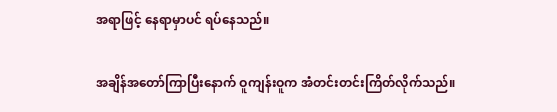အရာဖြင့် နေရာမှာပင် ရပ်နေသည်။

အချိန်အတော်ကြာပြီးနောက် ဝူကျန်းဝူက အံတင်းတင်းကြိတ်လိုက်သည်။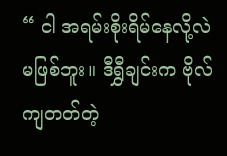“ ငါ အရမ်းစိုးရိမ်နေလို့လဲ မဖြစ်ဘူး။ ဒီရွှီချင်းက ဗိုလ်ကျတတ်တဲ့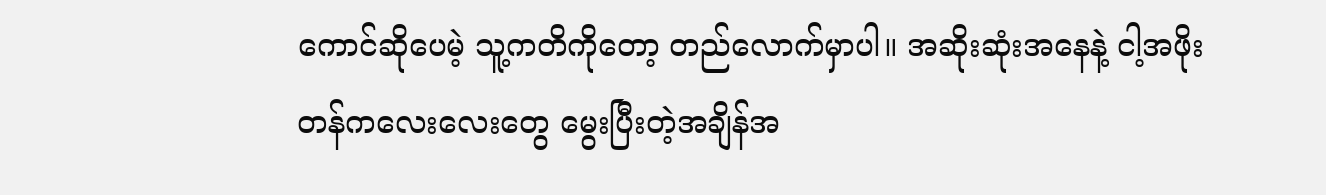ကောင်ဆိုပေမဲ့ သူ့ကတိကိုတော့ တည်လောက်မှာပါ။ အဆိုးဆုံးအနေနဲ့ ငါ့အဖိုးတန်ကလေးလေးတွေ မွေးပြီးတဲ့အချိန်အ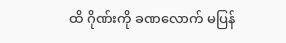ထိ ဂိုဏ်းကို ခဏလောက် မပြန်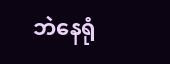ဘဲနေရုံ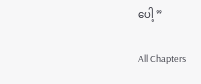ပေါ့ ”

All Chapters